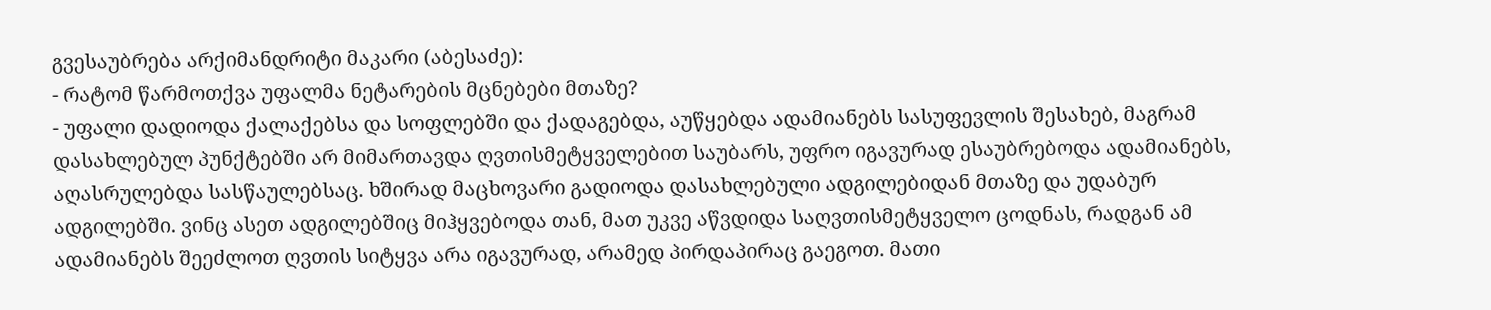გვესაუბრება არქიმანდრიტი მაკარი (აბესაძე):
- რატომ წარმოთქვა უფალმა ნეტარების მცნებები მთაზე?
- უფალი დადიოდა ქალაქებსა და სოფლებში და ქადაგებდა, აუწყებდა ადამიანებს სასუფევლის შესახებ, მაგრამ დასახლებულ პუნქტებში არ მიმართავდა ღვთისმეტყველებით საუბარს, უფრო იგავურად ესაუბრებოდა ადამიანებს, აღასრულებდა სასწაულებსაც. ხშირად მაცხოვარი გადიოდა დასახლებული ადგილებიდან მთაზე და უდაბურ ადგილებში. ვინც ასეთ ადგილებშიც მიჰყვებოდა თან, მათ უკვე აწვდიდა საღვთისმეტყველო ცოდნას, რადგან ამ ადამიანებს შეეძლოთ ღვთის სიტყვა არა იგავურად, არამედ პირდაპირაც გაეგოთ. მათი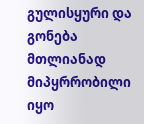გულისყური და გონება მთლიანად მიპყრრობილი იყო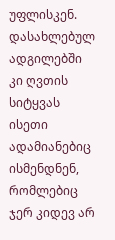უფლისკენ. დასახლებულ ადგილებში კი ღვთის სიტყვას ისეთი ადამიანებიც ისმენდნენ, რომლებიც ჯერ კიდევ არ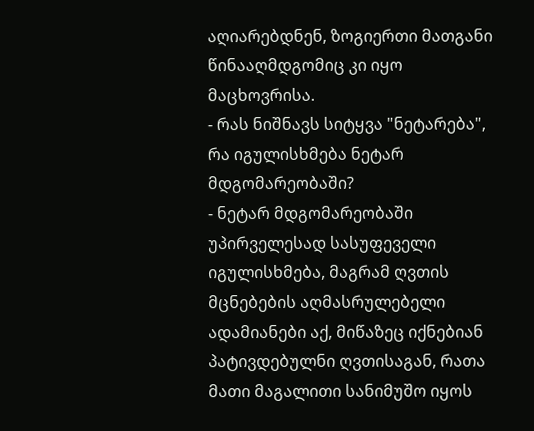აღიარებდნენ, ზოგიერთი მათგანი წინააღმდგომიც კი იყო მაცხოვრისა.
- რას ნიშნავს სიტყვა "ნეტარება", რა იგულისხმება ნეტარ მდგომარეობაში?
- ნეტარ მდგომარეობაში უპირველესად სასუფეველი იგულისხმება, მაგრამ ღვთის მცნებების აღმასრულებელი ადამიანები აქ, მიწაზეც იქნებიან პატივდებულნი ღვთისაგან, რათა მათი მაგალითი სანიმუშო იყოს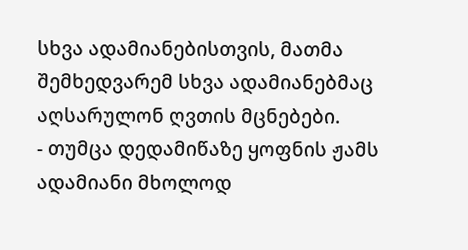სხვა ადამიანებისთვის, მათმა შემხედვარემ სხვა ადამიანებმაც აღსარულონ ღვთის მცნებები.
- თუმცა დედამიწაზე ყოფნის ჟამს ადამიანი მხოლოდ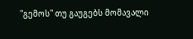"გემოს" თუ გაუგებს მომავალი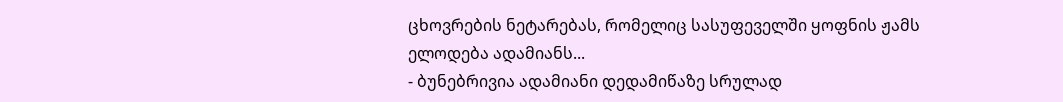ცხოვრების ნეტარებას, რომელიც სასუფეველში ყოფნის ჟამს ელოდება ადამიანს...
- ბუნებრივია ადამიანი დედამიწაზე სრულად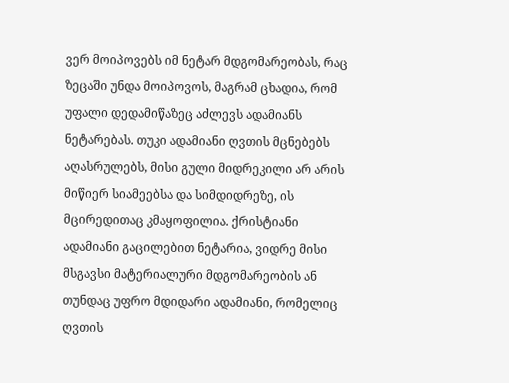ვერ მოიპოვებს იმ ნეტარ მდგომარეობას, რაც ზეცაში უნდა მოიპოვოს, მაგრამ ცხადია, რომ უფალი დედამიწაზეც აძლევს ადამიანს ნეტარებას. თუკი ადამიანი ღვთის მცნებებს აღასრულებს, მისი გული მიდრეკილი არ არის მიწიერ სიამეებსა და სიმდიდრეზე, ის მცირედითაც კმაყოფილია. ქრისტიანი ადამიანი გაცილებით ნეტარია, ვიდრე მისი მსგავსი მატერიალური მდგომარეობის ან თუნდაც უფრო მდიდარი ადამიანი, რომელიც ღვთის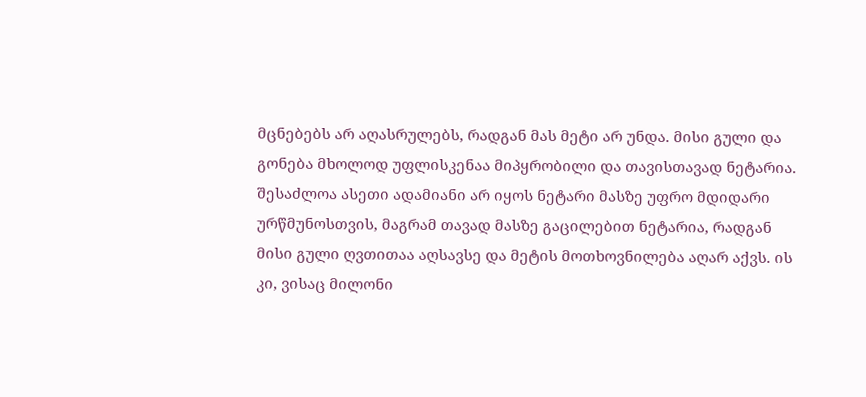მცნებებს არ აღასრულებს, რადგან მას მეტი არ უნდა. მისი გული და გონება მხოლოდ უფლისკენაა მიპყრობილი და თავისთავად ნეტარია. შესაძლოა ასეთი ადამიანი არ იყოს ნეტარი მასზე უფრო მდიდარი ურწმუნოსთვის, მაგრამ თავად მასზე გაცილებით ნეტარია, რადგან მისი გული ღვთითაა აღსავსე და მეტის მოთხოვნილება აღარ აქვს. ის კი, ვისაც მილონი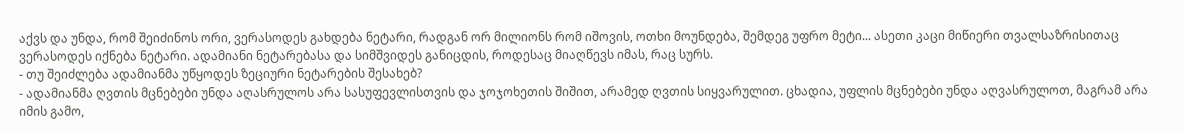აქვს და უნდა, რომ შეიძინოს ორი, ვერასოდეს გახდება ნეტარი, რადგან ორ მილიონს რომ იშოვის, ოთხი მოუნდება, შემდეგ უფრო მეტი... ასეთი კაცი მიწიერი თვალსაზრისითაც ვერასოდეს იქნება ნეტარი. ადამიანი ნეტარებასა და სიმშვიდეს განიცდის, როდესაც მიაღწევს იმას, რაც სურს.
- თუ შეიძლება ადამიანმა უწყოდეს ზეციური ნეტარების შესახებ?
- ადამიანმა ღვთის მცნებები უნდა აღასრულოს არა სასუფევლისთვის და ჯოჯოხეთის შიშით, არამედ ღვთის სიყვარულით. ცხადია, უფლის მცნებები უნდა აღვასრულოთ, მაგრამ არა იმის გამო,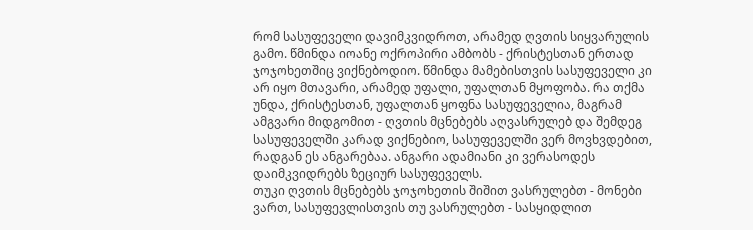რომ სასუფეველი დავიმკვიდროთ, არამედ ღვთის სიყვარულის გამო. წმინდა იოანე ოქროპირი ამბობს - ქრისტესთან ერთად ჯოჯოხეთშიც ვიქნებოდიო. წმინდა მამებისთვის სასუფეველი კი არ იყო მთავარი, არამედ უფალი, უფალთან მყოფობა. რა თქმა უნდა, ქრისტესთან, უფალთან ყოფნა სასუფეველია, მაგრამ ამგვარი მიდგომით - ღვთის მცნებებს აღვასრულებ და შემდეგ სასუფეველში კარად ვიქნებიო, სასუფეველში ვერ მოვხვდებით, რადგან ეს ანგარებაა. ანგარი ადამიანი კი ვერასოდეს დაიმკვიდრებს ზეციურ სასუფეველს.
თუკი ღვთის მცნებებს ჯოჯოხეთის შიშით ვასრულებთ - მონები ვართ, სასუფევლისთვის თუ ვასრულებთ - სასყიდლით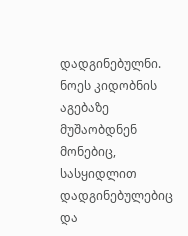დადგინებულნი. ნოეს კიდობნის აგებაზე მუშაობდნენ მონებიც, სასყიდლით დადგინებულებიც და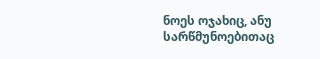ნოეს ოჯახიც, ანუ სარწმუნოებითაც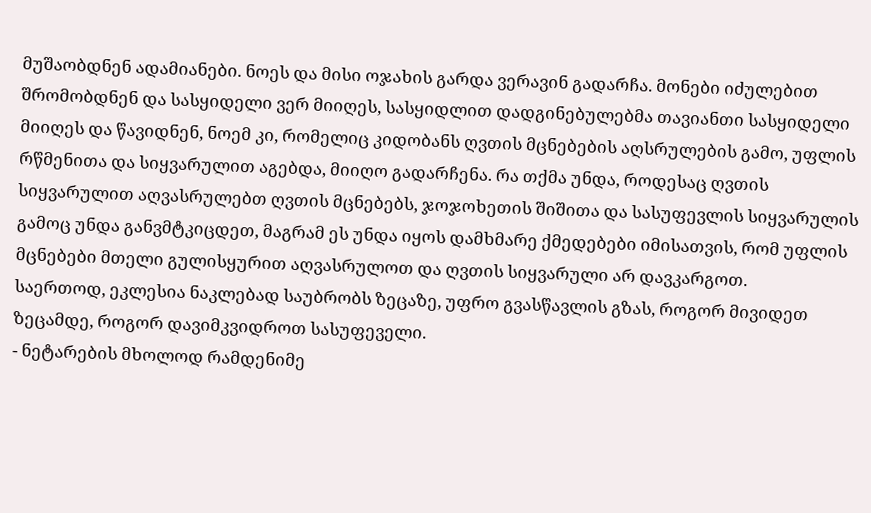მუშაობდნენ ადამიანები. ნოეს და მისი ოჯახის გარდა ვერავინ გადარჩა. მონები იძულებით შრომობდნენ და სასყიდელი ვერ მიიღეს, სასყიდლით დადგინებულებმა თავიანთი სასყიდელი მიიღეს და წავიდნენ, ნოემ კი, რომელიც კიდობანს ღვთის მცნებების აღსრულების გამო, უფლის რწმენითა და სიყვარულით აგებდა, მიიღო გადარჩენა. რა თქმა უნდა, როდესაც ღვთის სიყვარულით აღვასრულებთ ღვთის მცნებებს, ჯოჯოხეთის შიშითა და სასუფევლის სიყვარულის გამოც უნდა განვმტკიცდეთ, მაგრამ ეს უნდა იყოს დამხმარე ქმედებები იმისათვის, რომ უფლის მცნებები მთელი გულისყურით აღვასრულოთ და ღვთის სიყვარული არ დავკარგოთ.
საერთოდ, ეკლესია ნაკლებად საუბრობს ზეცაზე, უფრო გვასწავლის გზას, როგორ მივიდეთ ზეცამდე, როგორ დავიმკვიდროთ სასუფეველი.
- ნეტარების მხოლოდ რამდენიმე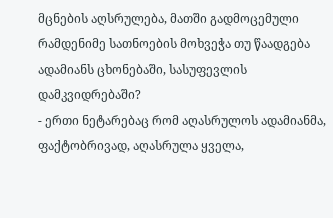მცნების აღსრულება, მათში გადმოცემული რამდენიმე სათნოების მოხვეჭა თუ წაადგება ადამიანს ცხონებაში, სასუფევლის დამკვიდრებაში?
- ერთი ნეტარებაც რომ აღასრულოს ადამიანმა, ფაქტობრივად, აღასრულა ყველა,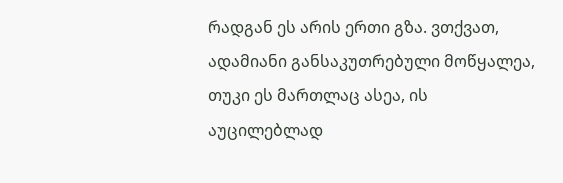რადგან ეს არის ერთი გზა. ვთქვათ, ადამიანი განსაკუთრებული მოწყალეა, თუკი ეს მართლაც ასეა, ის აუცილებლად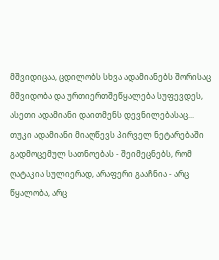მშვიდიცაა, ცდილობს სხვა ადამიანებს შორისაც მშვიდობა და ურთიერთშეწყალება სუფევდეს, ასეთი ადამიანი დაითმენს დევნილებასაც... თუკი ადამიანი მიაღწევს პირველ ნეტარებაში გადმოცემულ სათნოებას - შეიმეცნებს, რომ ღატაკია სულიერად, არაფერი გააჩნია - არც წყალობა, არც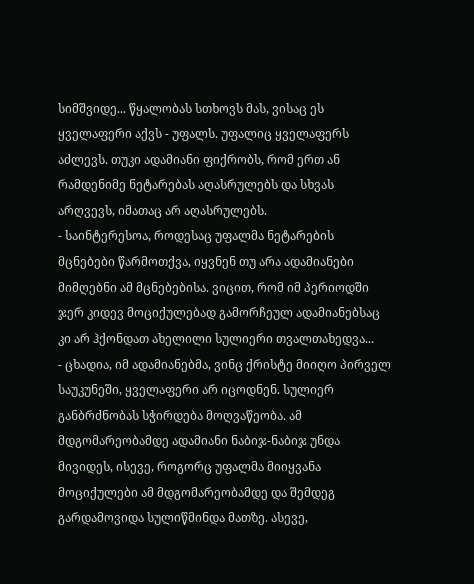სიმშვიდე... წყალობას სთხოვს მას, ვისაც ეს ყველაფერი აქვს - უფალს. უფალიც ყველაფერს აძლევს. თუკი ადამიანი ფიქრობს, რომ ერთ ან რამდენიმე ნეტარებას აღასრულებს და სხვას არღვევს, იმათაც არ აღასრულებს.
- საინტერესოა, როდესაც უფალმა ნეტარების მცნებები წარმოთქვა, იყვნენ თუ არა ადამიანები მიმღებნი ამ მცნებებისა. ვიცით, რომ იმ პერიოდში ჯერ კიდევ მოციქულებად გამორჩეულ ადამიანებსაც კი არ ჰქონდათ ახელილი სულიერი თვალთახედვა...
- ცხადია, იმ ადამიანებმა, ვინც ქრისტე მიიღო პირველ საუკუნეში, ყველაფერი არ იცოდნენ. სულიერ განბრძნობას სჭირდება მოღვაწეობა. ამ მდგომარეობამდე ადამიანი ნაბიჯ-ნაბიჯ უნდა მივიდეს, ისევე, როგორც უფალმა მიიყვანა მოციქულები ამ მდგომარეობამდე და შემდეგ გარდამოვიდა სულიწმინდა მათზე. ასევე,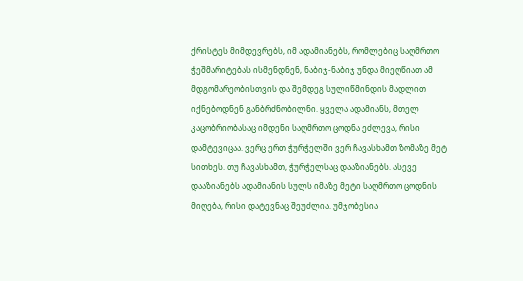ქრისტეს მიმდევრებს, იმ ადამიანებს, რომლებიც საღმრთო ჭეშმარიტებას ისმენდნენ, ნაბიჯ-ნაბიჯ უნდა მიეღწიათ ამ მდგომარეობისთვის და შემდეგ სულიწმინდის მადლით იქნებოდნენ განბრძნობილნი. ყველა ადამიანს, მთელ კაცობრიობასაც იმდენი საღმრთო ცოდნა ეძლევა, რისი დამტევიცაა. ვერც ერთ ჭურჭელში ვერ ჩავასხამთ ზომაზე მეტ სითხეს. თუ ჩავასხამთ, ჭურჭელსაც დააზიანებს. ასევე დააზიანებს ადამიანის სულს იმაზე მეტი საღმრთო ცოდნის მიღება, რისი დატევნაც შეუძლია. უმჯობესია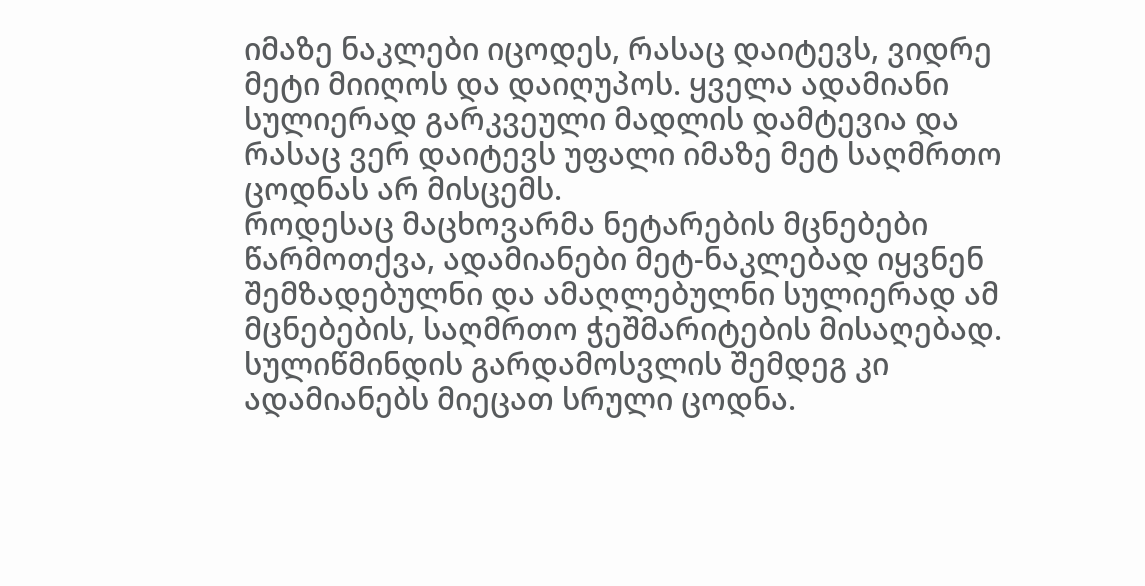იმაზე ნაკლები იცოდეს, რასაც დაიტევს, ვიდრე მეტი მიიღოს და დაიღუპოს. ყველა ადამიანი სულიერად გარკვეული მადლის დამტევია და რასაც ვერ დაიტევს უფალი იმაზე მეტ საღმრთო ცოდნას არ მისცემს.
როდესაც მაცხოვარმა ნეტარების მცნებები წარმოთქვა, ადამიანები მეტ-ნაკლებად იყვნენ შემზადებულნი და ამაღლებულნი სულიერად ამ მცნებების, საღმრთო ჭეშმარიტების მისაღებად. სულიწმინდის გარდამოსვლის შემდეგ კი ადამიანებს მიეცათ სრული ცოდნა.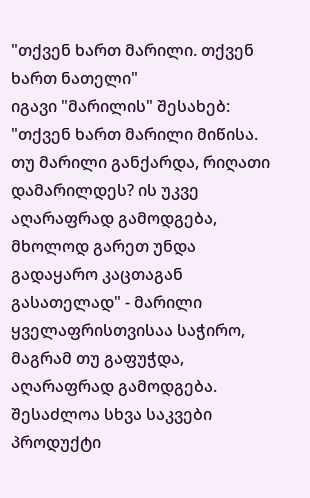"თქვენ ხართ მარილი. თქვენ ხართ ნათელი"
იგავი "მარილის" შესახებ: "თქვენ ხართ მარილი მიწისა. თუ მარილი განქარდა, რიღათი დამარილდეს? ის უკვე აღარაფრად გამოდგება, მხოლოდ გარეთ უნდა გადაყარო კაცთაგან გასათელად" - მარილი ყველაფრისთვისაა საჭირო, მაგრამ თუ გაფუჭდა, აღარაფრად გამოდგება. შესაძლოა სხვა საკვები პროდუქტი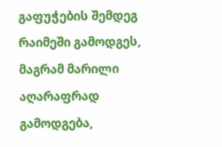გაფუჭების შემდეგ რაიმეში გამოდგეს, მაგრამ მარილი აღარაფრად გამოდგება,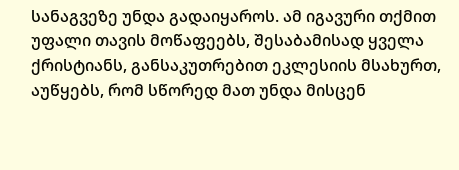სანაგვეზე უნდა გადაიყაროს. ამ იგავური თქმით უფალი თავის მოწაფეებს, შესაბამისად ყველა ქრისტიანს, განსაკუთრებით ეკლესიის მსახურთ, აუწყებს, რომ სწორედ მათ უნდა მისცენ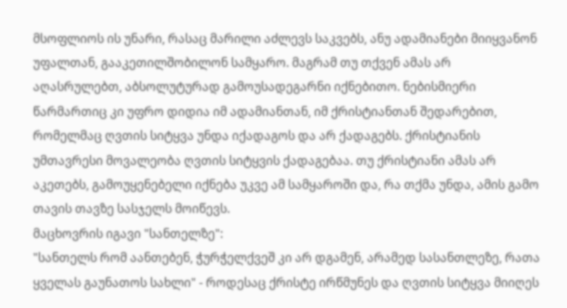მსოფლიოს ის უნარი, რასაც მარილი აძლევს საკვებს, ანუ ადამიანები მიიყვანონ უფალთან, გააკეთილშობილონ სამყარო. მაგრამ თუ თქვენ ამას არ აღასრულებთ, აბსოლუტურად გამოუსადეგარნი იქნებითო. ნებისმიერი წარმართიც კი უფრო დიდია იმ ადამიანთან, იმ ქრისტიანთან შედარებით, რომელმაც ღვთის სიტყვა უნდა იქადაგოს და არ ქადაგებს. ქრისტიანის უმთავრესი მოვალეობა ღვთის სიტყვის ქადაგებაა. თუ ქრისტიანი ამას არ აკეთებს, გამოუყენებელი იქნება უკვე ამ სამყაროში და, რა თქმა უნდა, ამის გამო თავის თავზე სასჯელს მოიწევს.
მაცხოვრის იგავი "სანთელზე":
"სანთელს რომ აანთებენ, ჭურჭელქვეშ კი არ დგამენ, არამედ სასანთლეზე, რათა ყველას გაუნათოს სახლი" - როდესაც ქრისტე ირწმუნეს და ღვთის სიტყვა მიიღეს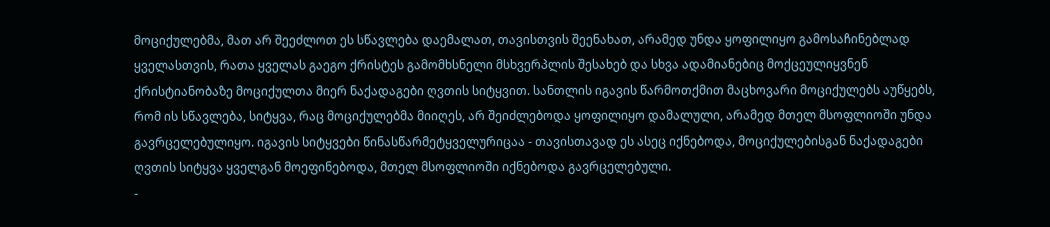მოციქულებმა, მათ არ შეეძლოთ ეს სწავლება დაემალათ, თავისთვის შეენახათ, არამედ უნდა ყოფილიყო გამოსაჩინებლად ყველასთვის, რათა ყველას გაეგო ქრისტეს გამომხსნელი მსხვერპლის შესახებ და სხვა ადამიანებიც მოქცეულიყვნენ ქრისტიანობაზე მოციქულთა მიერ ნაქადაგები ღვთის სიტყვით. სანთლის იგავის წარმოთქმით მაცხოვარი მოციქულებს აუწყებს, რომ ის სწავლება, სიტყვა, რაც მოციქულებმა მიიღეს, არ შეიძლებოდა ყოფილიყო დამალული, არამედ მთელ მსოფლიოში უნდა გავრცელებულიყო. იგავის სიტყვები წინასწარმეტყველურიცაა - თავისთავად ეს ასეც იქნებოდა, მოციქულებისგან ნაქადაგები ღვთის სიტყვა ყველგან მოეფინებოდა, მთელ მსოფლიოში იქნებოდა გავრცელებული.
-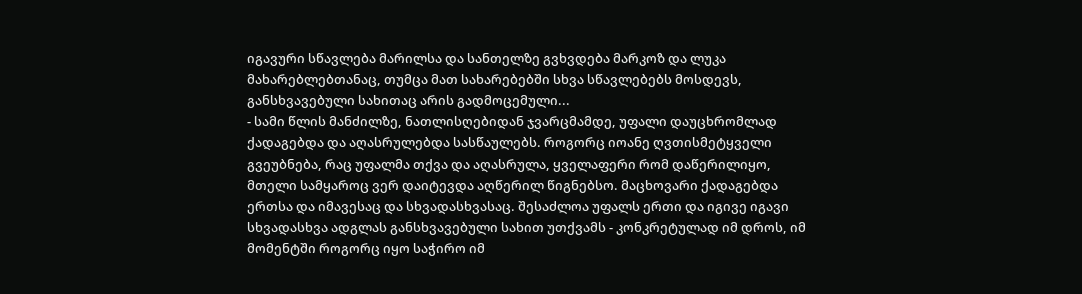იგავური სწავლება მარილსა და სანთელზე გვხვდება მარკოზ და ლუკა მახარებლებთანაც, თუმცა მათ სახარებებში სხვა სწავლებებს მოსდევს, განსხვავებული სახითაც არის გადმოცემული...
- სამი წლის მანძილზე, ნათლისღებიდან ჯვარცმამდე, უფალი დაუცხრომლად ქადაგებდა და აღასრულებდა სასწაულებს. როგორც იოანე ღვთისმეტყველი გვეუბნება, რაც უფალმა თქვა და აღასრულა, ყველაფერი რომ დაწერილიყო, მთელი სამყაროც ვერ დაიტევდა აღწერილ წიგნებსო. მაცხოვარი ქადაგებდა ერთსა და იმავესაც და სხვადასხვასაც. შესაძლოა უფალს ერთი და იგივე იგავი სხვადასხვა ადგლას განსხვავებული სახით უთქვამს - კონკრეტულად იმ დროს, იმ მომენტში როგორც იყო საჭირო იმ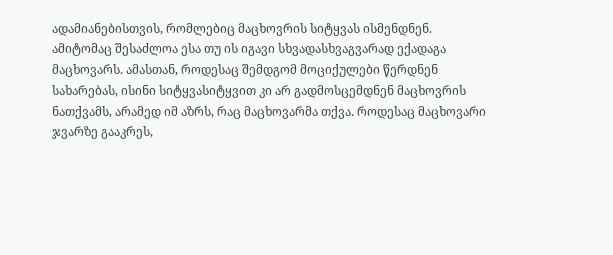ადამიანებისთვის, რომლებიც მაცხოვრის სიტყვას ისმენდნენ. ამიტომაც შესაძლოა ესა თუ ის იგავი სხვადასხვაგვარად ექადაგა მაცხოვარს. ამასთან, როდესაც შემდგომ მოციქულები წერდნენ სახარებას, ისინი სიტყვასიტყვით კი არ გადმოსცემდნენ მაცხოვრის ნათქვამს, არამედ იმ აზრს, რაც მაცხოვარმა თქვა. როდესაც მაცხოვარი ჯვარზე გააკრეს,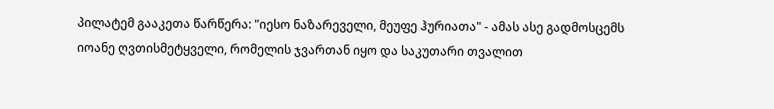პილატემ გააკეთა წარწერა: "იესო ნაზარეველი, მეუფე ჰურიათა" - ამას ასე გადმოსცემს იოანე ღვთისმეტყველი, რომელის ჯვართან იყო და საკუთარი თვალით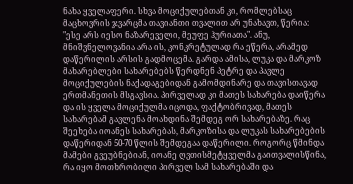ნახა ყველაფერი. სხვა მოციქულებთან კი, რომლებსაც მაცხოვრის ჯვარცმა თავიანთი თვალით არ უნახავთ, წერია: "ესე არს იესო ნაზარეველი, მეუფე ჰურიათა". ანუ, მნიშვნელოვანია არა ის, კონკრეტულად რა ეწერა, არამედ დაწერილის არსის გადმოცემა. გარდა ამისა, ლუკა და მარკოზ მახარებლები სახარებებს წერდნენ პეტრე და პავლე მოციქულების ნაქადაგებიდან გამომდინარე და თავისთავად ერთმანეთის მსგავსია. პირველად კი მათეს სახარება დაიწერა და ის ყველა მოციქულმა იცოდა, ფაქტობრივად, მათეს სახარებამ გავლენა მოახდინა შემდეგ ორ სახარებაზე. რაც შეეხება იოანეს სახარებას, მარკოზისა და ლუკას სახარებების დაწერიდან 50-70 წლის შემდეგაა დაწერილი. როგორც წმინდა მამები გვეუბნებიან, იოანე ღვთისმეტყველმა გაითვალისწინა, რა იყო მოთხრობილი პირველ სამ სახარებაში და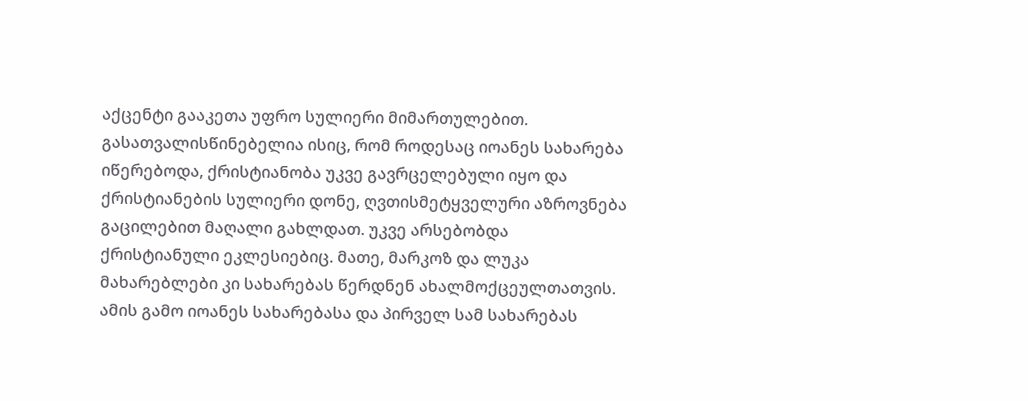აქცენტი გააკეთა უფრო სულიერი მიმართულებით. გასათვალისწინებელია ისიც, რომ როდესაც იოანეს სახარება იწერებოდა, ქრისტიანობა უკვე გავრცელებული იყო და ქრისტიანების სულიერი დონე, ღვთისმეტყველური აზროვნება გაცილებით მაღალი გახლდათ. უკვე არსებობდა ქრისტიანული ეკლესიებიც. მათე, მარკოზ და ლუკა მახარებლები კი სახარებას წერდნენ ახალმოქცეულთათვის. ამის გამო იოანეს სახარებასა და პირველ სამ სახარებას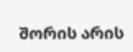შორის არის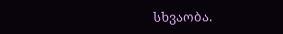სხვაობა.